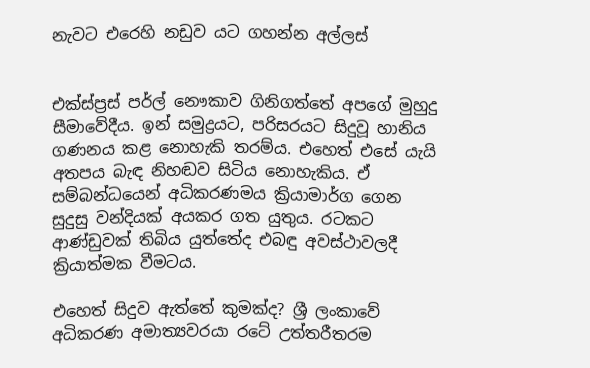නැවට එරෙහි නඩුව යට ගහන්න අල්ලස්


එක්ස්ප්‍රස් පර්ල් නෞකාව ගිනිගත්තේ අපගේ මුහුදු සීමාවේදීය. ඉන් සමුද්‍රයට, පරිසරයට සිදුවූ හානිය ගණනය කළ නොහැකි තරම්ය. එහෙත් එසේ යැයි අතපය බැඳ නිහඬව සිටිය නොහැකිය. ඒ සම්බන්ධයෙන් අධිකරණමය ක්‍රියාමාර්ග ගෙන සුදුසු වන්දියක් අයකර ගත යුතුය. රටකට ආණ්ඩුවක් තිබිය යුත්තේද එබඳු අවස්ථාවලදී ක්‍රියාත්මක වීමටය.

එහෙත් සිදුව ඇත්තේ කුමක්ද? ශ්‍රී ලංකාවේ අධිකරණ අමාත්‍යවරයා රටේ උත්තරීතරම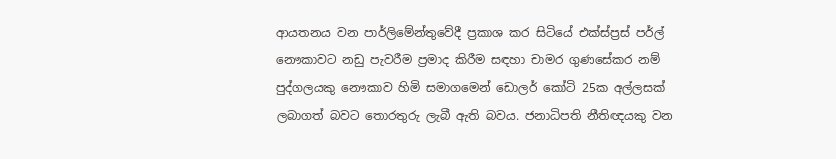ආයතනය වන පාර්ලිමේන්තුවේදී ප්‍රකාශ කර සිටියේ එක්ස්ප්‍රස් පර්ල් නෞකාවට නඩු පැවරීම ප්‍රමාද කිරීම සඳහා චාමර ගුණසේකර නම් පුද්ගලයකු නෞකාව හිමි සමාගමෙන් ඩොලර් කෝටි 25ක අල්ලසක් ලබාගත් බවට තොරතුරු ලැබී ඇති බවය. ජනාධිපති නීතිඥයකු වන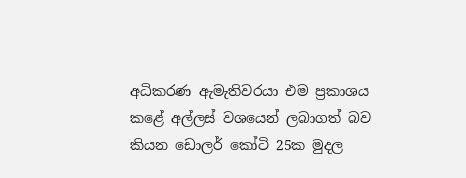අධිකරණ ඇමැතිවරයා එම ප්‍රකාශය කළේ අල්ලස් වශයෙන් ලබාගත් බව කියන ඩොලර් කෝටි 25ක මුදල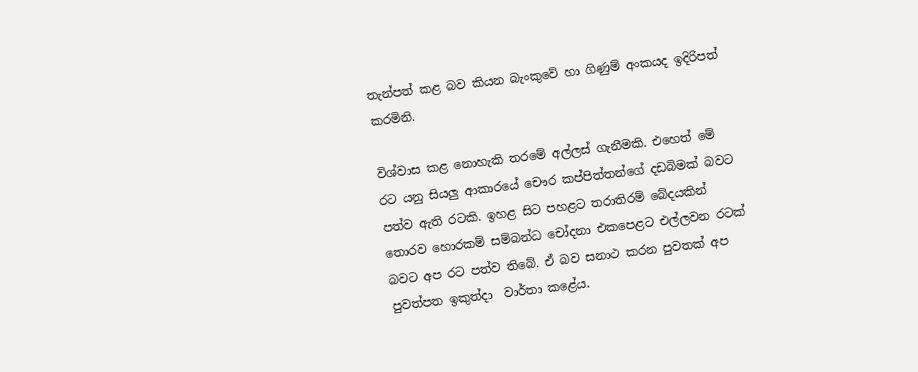තැන්පත් කළ බව කියන බැංකුවේ හා ගිණුම් අංකයද ඉදිරිපත් කරමිනි.

විශ්වාස කළ නොහැකි තරමේ අල්ලස් ගැනීමකි. එහෙත් මේ රට යනු සියලු ආකාරයේ චෞර කප්පිත්තන්ගේ දඩබිමක් බවට පත්ව ඇති රටකි. ඉහළ සිට පහළට තරාතිරම් බේදයකින් තොරව හොරකම් සම්බන්ධ චෝදනා එකපෙළට එල්ලවන රටක් බවට අප රට පත්ව තිබේ. ඒ බව සනාථ කරන පුවතක් අප පුවත්පත ඉකුත්දා  වාර්තා කළේය.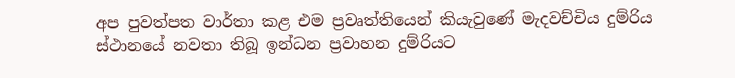අප පුවත්පත වාර්තා කළ එම ප්‍රවෘත්තියෙන් කියැවුණේ මැදවච්චිය දුම්රිය ස්ථානයේ නවතා තිබූ ඉන්ධන ප්‍රවාහන දුම්රියට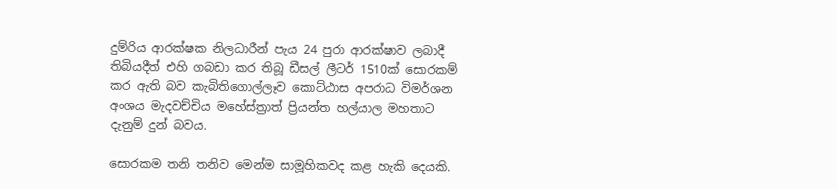දුම්රිය ආරක්ෂක නිලධාරීන් පැය 24 පුරා ආරක්ෂාව ලබාදී තිබියදීත් එහි ගබඩා කර තිබූ ඩීසල් ලීටර් 1510ක් සොරකම් කර ඇති බව කැබිතිගොල්ලෑව කොට්ඨාස අපරාධ විමර්ශන අංශය මැදවච්චිය මහේස්ත්‍රාත් ප්‍රියන්ත හල්යාල මහතාට දැනුම් දුන් බවය.

සොරකම තනි තනිව මෙන්ම සාමූහිකවද කළ හැකි දෙයකි.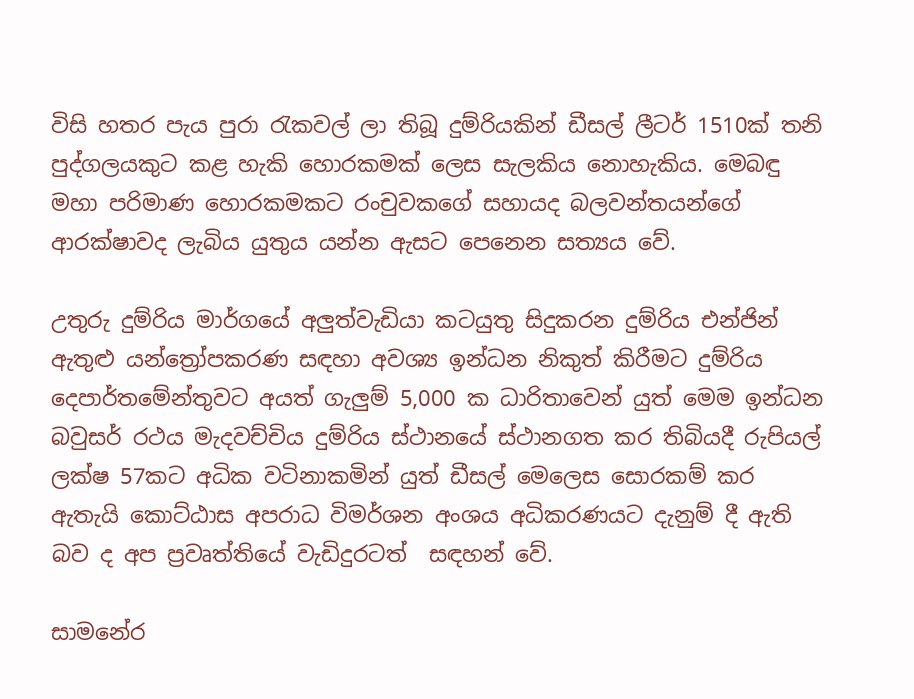විසි හතර පැය පුරා රැකවල් ලා තිබූ දුම්රියකින් ඩීසල් ලීටර් 1510ක් තනි පුද්ගලයකුට කළ හැකි හොරකමක් ලෙස සැලකිය නොහැකිය. මෙබඳු මහා පරිමාණ හොරකමකට රංචුවකගේ සහායද බලවන්තයන්ගේ ආරක්ෂාවද ලැබිය යුතුය යන්න ඇසට පෙනෙන සත්‍යය වේ.

උතුරු දුම්රිය මාර්ගයේ අලුත්වැඩියා කටයුතු සිදුකරන දුම්රිය එන්ජින් ඇතුළු යන්ත්‍රෝපකරණ සඳහා අවශ්‍ය ඉන්ධන නිකුත් කිරීමට දුම්රිය දෙපාර්තමේන්තුවට අයත් ගැලුම් 5,000 ක ධාරිතාවෙන් යුත් මෙම ඉන්ධන බවුසර් රථය මැදවච්චිය දුම්රිය ස්ථානයේ ස්ථානගත කර තිබියදී රුපියල් ලක්ෂ 57කට අධික වටිනාකමින් යුත් ඩීසල් මෙලෙස සොරකම් කර ඇතැයි කොට්ඨාස අපරාධ විමර්ශන අංශය අධිකරණයට දැනුම් දී ඇති බව ද අප ප්‍රවෘත්තියේ වැඩිදුරටත්  සඳහන් වේ.

සාමනේර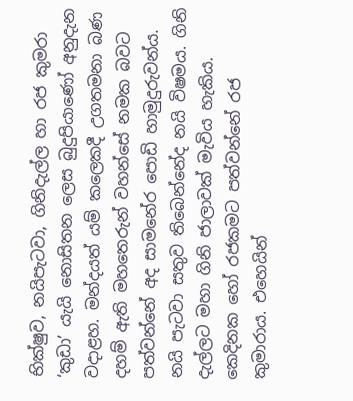භික්ෂුව, නයිපැටවා, ගිනිදැල්ල හා රජ කුමරා ‘කුඩා’ යැයි නොසිතන ලෙස බුදුපියාණෝ අනුදැන වදාළහ. මන්දයත් යම් කලෙකදී උගතමනා බණ දහම් ඇති මහතෙරුන් වහන්සේ නමක බවට පත්වන්නේ අද සාමනේර පොඩි හාමුදුරුවන්ය. නයි පැටවා සතුව තිබෙන්නේද නයි විෂමය. ගිනි දැල්ලට මහා ගිනි ජාලාවක් මැවිය හැකිය. කෙදිනක හෝ රජකමට පත්වන්නේ රජ කුමාරාය. එහෙයින්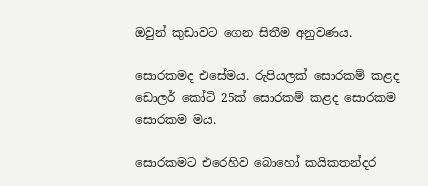ඔවුන් කුඩාවට ගෙන සිතීම අනුවණය.

සොරකමද එසේමය. රුපියලක් සොරකම් කළද ඩොලර් කෝටි 25ක් සොරකම් කළද සොරකම සොරකම මය.

සොරකමට එරෙහිව බොහෝ කයිකතන්දර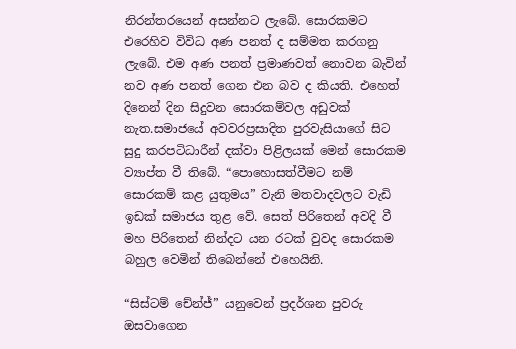නිරන්තරයෙන් අසන්නට ලැබේ. සොරකමට එරෙහිව විවිධ අණ පනත් ද සම්මත කරගනු ලැබේ. එම අණ පනත් ප්‍රමාණවත් නොවන බැවින් නව අණ පනත් ගෙන එන බව ද කියති. එහෙත් දිනෙන් දින සිදුවන සොරකම්වල අඩුවක් නැත.සමාජයේ අවවරප්‍රසාදිත පුරවැසියාගේ සිට සුදු කරපටිධාරීන් දක්වා පිළිලයක් මෙන් සොරකම ව්‍යාප්ත වී තිබේ. “පොහොසත්වීමට නම් සොරකම් කළ යුතුමය” වැනි මතවාදවලට වැඩි ඉඩක් සමාජය තුළ වේ. සෙත් පිරිතෙන් අවදි වී මහ පිරිතෙන් නින්දට යන රටක් වුවද සොරකම බහුල වෙමින් තිබෙන්නේ එහෙයිනි.

“සිස්ටම් චේන්ජ්” යනුවෙන් ප්‍රදර්ශන පුවරු ඔසවාගෙන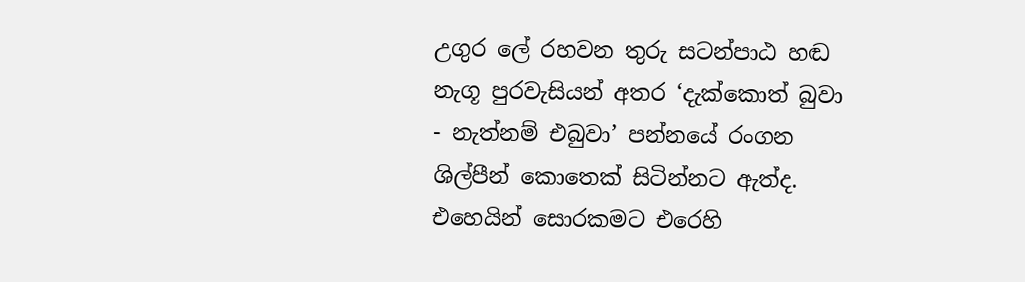උගුර ලේ රහවන තුරු සටන්පාඨ හඬ නැගූ පුරවැසියන් අතර ‘දැක්කොත් බුවා - නැත්නම් එබුවා’ පන්නයේ රංගන ශිල්පීන් කොතෙක් සිටින්නට ඇත්ද. එහෙයින් සොරකමට එරෙහි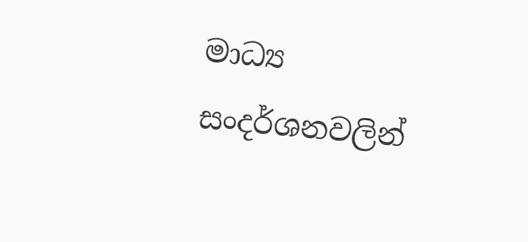මාධ්‍ය සංදර්ශනවලින්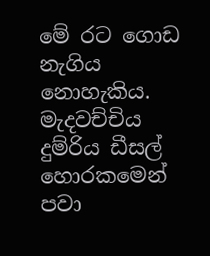මේ රට ගොඩ නැගිය නොහැකිය. මැදවච්චිය දුම්රිය ඩීසල් හොරකමෙන් පවා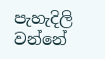පැහැදිලි වන්නේ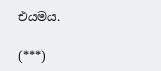එයමය.

(***)